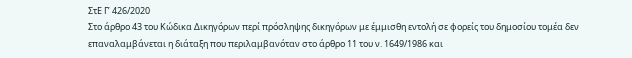ΣτΕ Γ’ 426/2020
Στο άρθρο 43 του Κώδικα Δικηγόρων περί πρόσληψης δικηγόρων με έμμισθη εντολή σε φορείς του δημοσίου τομέα δεν επαναλαμβάνεται η διάταξη που περιλαμβανόταν στο άρθρο 11 του ν. 1649/1986 και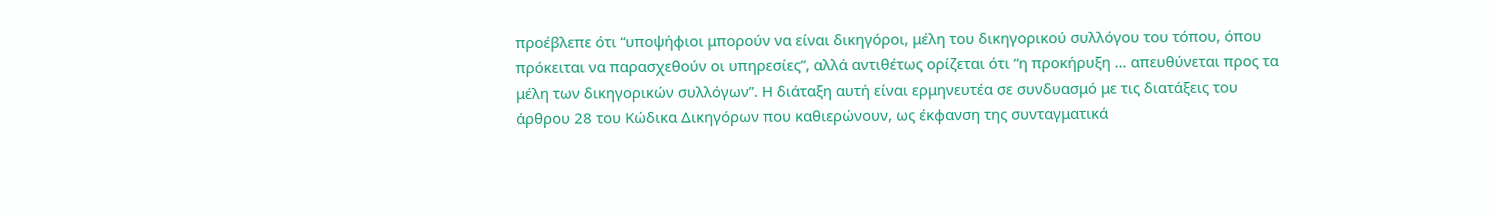προέβλεπε ότι “υποψήφιοι μπορούν να είναι δικηγόροι, μέλη του δικηγορικού συλλόγου του τόπου, όπου πρόκειται να παρασχεθούν οι υπηρεσίες”, αλλά αντιθέτως ορίζεται ότι “η προκήρυξη … απευθύνεται προς τα μέλη των δικηγορικών συλλόγων”. Η διάταξη αυτή είναι ερμηνευτέα σε συνδυασμό με τις διατάξεις του άρθρου 28 του Κώδικα Δικηγόρων που καθιερώνουν, ως έκφανση της συνταγματικά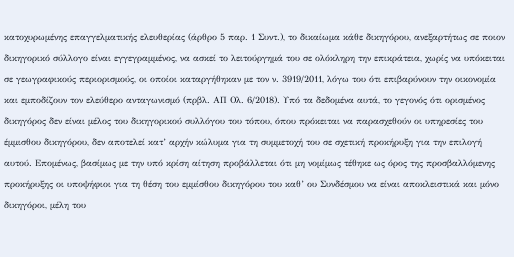κατοχυρωμένης επαγγελματικής ελευθερίας (άρθρο 5 παρ. 1 Συντ.), το δικαίωμα κάθε δικηγόρου, ανεξαρτήτως σε ποιον δικηγορικό σύλλογο είναι εγγεγραμμένος, να ασκεί το λειτούργημά του σε ολόκληρη την επικράτεια, χωρίς να υπόκειται σε γεωγραφικούς περιορισμούς, οι οποίοι καταργήθηκαν με τον ν. 3919/2011, λόγω του ότι επιβαρύνουν την οικονομία και εμποδίζουν τον ελεύθερο ανταγωνισμό (πρβλ. ΑΠ Ολ. 6/2018). Υπό τα δεδομένα αυτά, το γεγονός ότι ορισμένος δικηγόρος δεν είναι μέλος του δικηγορικού συλλόγου του τόπου, όπου πρόκειται να παρασχεθούν οι υπηρεσίες του έμμισθου δικηγόρου, δεν αποτελεί κατ’ αρχήν κώλυμα για τη συμμετοχή του σε σχετική προκήρυξη για την επιλογή αυτού. Επομένως, βασίμως με την υπό κρίση αίτηση προβάλλεται ότι μη νομίμως τέθηκε ως όρος της προσβαλλόμενης προκήρυξης οι υποψήφιοι για τη θέση του εμμίσθου δικηγόρου του καθ’ ου Συνδέσμου να είναι αποκλειστικά και μόνο δικηγόροι, μέλη του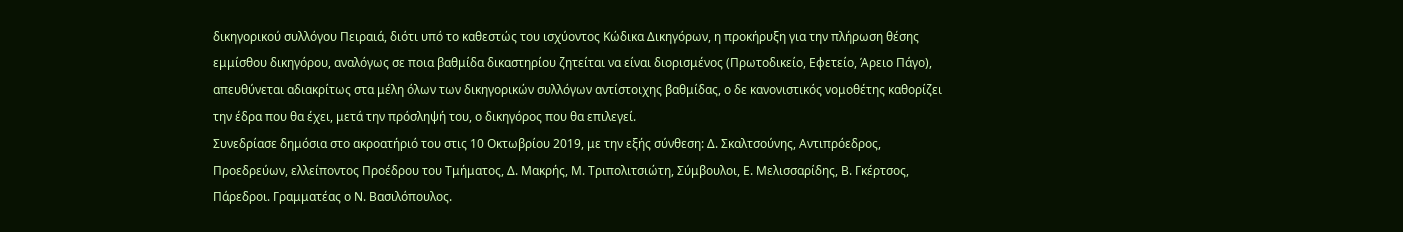δικηγορικού συλλόγου Πειραιά, διότι υπό το καθεστώς του ισχύοντος Κώδικα Δικηγόρων, η προκήρυξη για την πλήρωση θέσης εμμίσθου δικηγόρου, αναλόγως σε ποια βαθμίδα δικαστηρίου ζητείται να είναι διορισμένος (Πρωτοδικείο, Εφετείο, Άρειο Πάγο), απευθύνεται αδιακρίτως στα μέλη όλων των δικηγορικών συλλόγων αντίστοιχης βαθμίδας, ο δε κανονιστικός νομοθέτης καθορίζει την έδρα που θα έχει, μετά την πρόσληψή του, ο δικηγόρος που θα επιλεγεί.
Συνεδρίασε δημόσια στο ακροατήριό του στις 10 Οκτωβρίου 2019, με την εξής σύνθεση: Δ. Σκαλτσούνης, Αντιπρόεδρος, Προεδρεύων, ελλείποντος Προέδρου του Τμήματος, Δ. Μακρής, Μ. Τριπολιτσιώτη, Σύμβουλοι, Ε. Μελισσαρίδης, Β. Γκέρτσος, Πάρεδροι. Γραμματέας ο Ν. Βασιλόπουλος.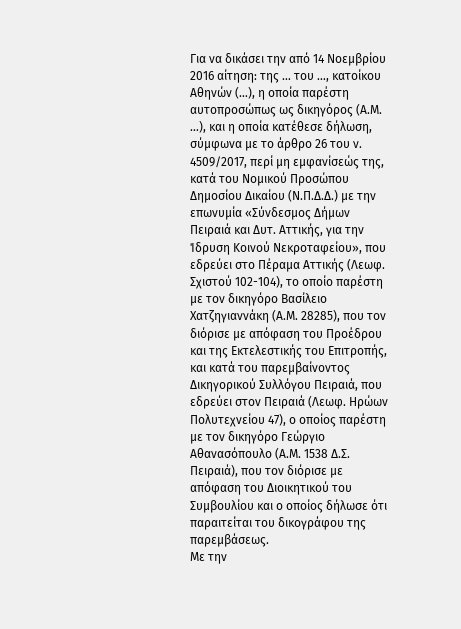Για να δικάσει την από 14 Νοεμβρίου 2016 αίτηση: της … του …, κατοίκου Αθηνών (…), η οποία παρέστη αυτοπροσώπως ως δικηγόρος (Α.Μ. …), και η οποία κατέθεσε δήλωση, σύμφωνα με το άρθρο 26 του ν. 4509/2017, περί μη εμφανίσεώς της,
κατά του Νομικού Προσώπου Δημοσίου Δικαίου (Ν.Π.Δ.Δ.) με την επωνυμία «Σύνδεσμος Δήμων Πειραιά και Δυτ. Αττικής, για την Ίδρυση Κοινού Νεκροταφείου», που εδρεύει στο Πέραμα Αττικής (Λεωφ. Σχιστού 102-104), το οποίο παρέστη με τον δικηγόρο Βασίλειο Χατζηγιαννάκη (Α.Μ. 28285), που τον διόρισε με απόφαση του Προέδρου και της Εκτελεστικής του Επιτροπής,
και κατά του παρεμβαίνοντος Δικηγορικού Συλλόγου Πειραιά, που εδρεύει στον Πειραιά (Λεωφ. Ηρώων Πολυτεχνείου 47), ο οποίος παρέστη με τον δικηγόρο Γεώργιο Αθανασόπουλο (Α.Μ. 1538 Δ.Σ. Πειραιά), που τον διόρισε με απόφαση του Διοικητικού του Συμβουλίου και ο οποίος δήλωσε ότι παραιτείται του δικογράφου της παρεμβάσεως.
Με την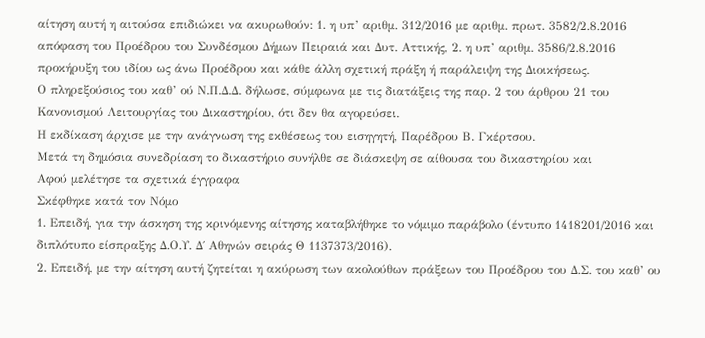αίτηση αυτή η αιτούσα επιδιώκει να ακυρωθούν: 1. η υπ’ αριθμ. 312/2016 με αριθμ. πρωτ. 3582/2.8.2016 απόφαση του Προέδρου του Συνδέσμου Δήμων Πειραιά και Δυτ. Αττικής, 2. η υπ’ αριθμ. 3586/2.8.2016 προκήρυξη του ιδίου ως άνω Προέδρου και κάθε άλλη σχετική πράξη ή παράλειψη της Διοικήσεως.
Ο πληρεξούσιος του καθ’ ού Ν.Π.Δ.Δ. δήλωσε, σύμφωνα με τις διατάξεις της παρ. 2 του άρθρου 21 του Κανονισμού Λειτουργίας του Δικαστηρίου, ότι δεν θα αγορεύσει.
Η εκδίκαση άρχισε με την ανάγνωση της εκθέσεως του εισηγητή, Παρέδρου Β. Γκέρτσου.
Μετά τη δημόσια συνεδρίαση το δικαστήριο συνήλθε σε διάσκεψη σε αίθουσα του δικαστηρίου και
Αφού μελέτησε τα σχετικά έγγραφα
Σκέφθηκε κατά τον Νόμο
1. Επειδή, για την άσκηση της κρινόμενης αίτησης καταβλήθηκε το νόμιμο παράβολο (έντυπο 1418201/2016 και διπλότυπο είσπραξης Δ.Ο.Υ. Δ΄ Αθηνών σειράς Θ 1137373/2016).
2. Επειδή, με την αίτηση αυτή ζητείται η ακύρωση των ακολούθων πράξεων του Προέδρου του Δ.Σ. του καθ’ ου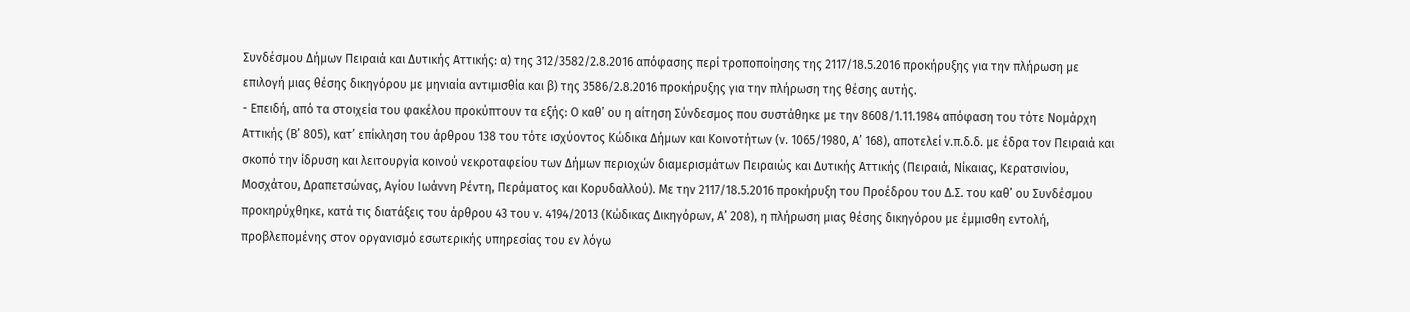Συνδέσμου Δήμων Πειραιά και Δυτικής Αττικής: α) της 312/3582/2.8.2016 απόφασης περί τροποποίησης της 2117/18.5.2016 προκήρυξης για την πλήρωση με επιλογή μιας θέσης δικηγόρου με μηνιαία αντιμισθία και β) της 3586/2.8.2016 προκήρυξης για την πλήρωση της θέσης αυτής.
- Επειδή, από τα στοιχεία του φακέλου προκύπτουν τα εξής: Ο καθ’ ου η αίτηση Σύνδεσμος που συστάθηκε με την 8608/1.11.1984 απόφαση του τότε Νομάρχη Αττικής (Β’ 805), κατ’ επίκληση του άρθρου 138 του τότε ισχύοντος Κώδικα Δήμων και Κοινοτήτων (ν. 1065/1980, Α’ 168), αποτελεί ν.π.δ.δ. με έδρα τον Πειραιά και σκοπό την ίδρυση και λειτουργία κοινού νεκροταφείου των Δήμων περιοχών διαμερισμάτων Πειραιώς και Δυτικής Αττικής (Πειραιά, Νίκαιας, Κερατσινίου, Μοσχάτου, Δραπετσώνας, Αγίου Ιωάννη Ρέντη, Περάματος και Κορυδαλλού). Με την 2117/18.5.2016 προκήρυξη του Προέδρου του Δ.Σ. του καθ’ ου Συνδέσμου προκηρύχθηκε, κατά τις διατάξεις του άρθρου 43 του ν. 4194/2013 (Κώδικας Δικηγόρων, Α’ 208), η πλήρωση μιας θέσης δικηγόρου με έμμισθη εντολή, προβλεπομένης στον οργανισμό εσωτερικής υπηρεσίας του εν λόγω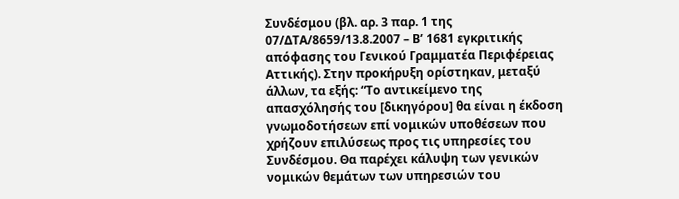Συνδέσμου (βλ. αρ. 3 παρ. 1 της 07/ΔΤΑ/8659/13.8.2007 – Β’ 1681 εγκριτικής απόφασης του Γενικού Γραμματέα Περιφέρειας Αττικής). Στην προκήρυξη ορίστηκαν, μεταξύ άλλων, τα εξής: “Το αντικείμενο της απασχόλησής του [δικηγόρου] θα είναι η έκδοση γνωμοδοτήσεων επί νομικών υποθέσεων που χρήζουν επιλύσεως προς τις υπηρεσίες του Συνδέσμου. Θα παρέχει κάλυψη των γενικών νομικών θεμάτων των υπηρεσιών του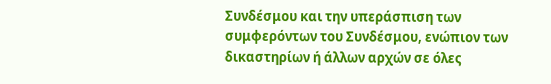Συνδέσμου και την υπεράσπιση των συμφερόντων του Συνδέσμου, ενώπιον των δικαστηρίων ή άλλων αρχών σε όλες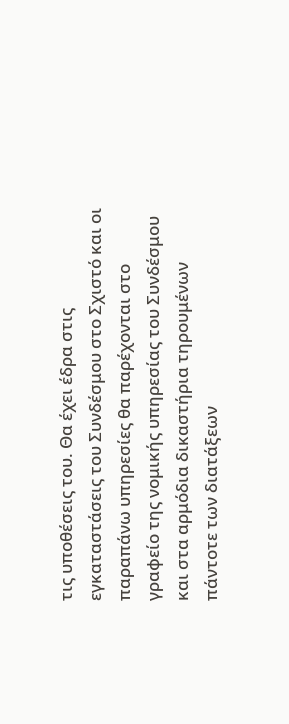τις υποθέσεις του. Θα έχει έδρα στις εγκαταστάσεις του Συνδέσμου στο Σχιστό και οι παραπάνω υπηρεσίες θα παρέχονται στο γραφείο της νομικής υπηρεσίας του Συνδέσμου και στα αρμόδια δικαστήρια τηρουμένων πάντοτε των διατάξεων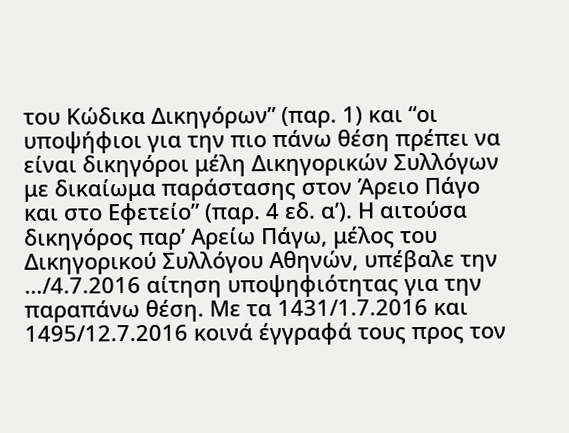του Κώδικα Δικηγόρων” (παρ. 1) και “οι υποψήφιοι για την πιο πάνω θέση πρέπει να είναι δικηγόροι μέλη Δικηγορικών Συλλόγων με δικαίωμα παράστασης στον Άρειο Πάγο και στο Εφετείο” (παρ. 4 εδ. α’). Η αιτούσα δικηγόρος παρ’ Αρείω Πάγω, μέλος του Δικηγορικού Συλλόγου Αθηνών, υπέβαλε την …/4.7.2016 αίτηση υποψηφιότητας για την παραπάνω θέση. Με τα 1431/1.7.2016 και 1495/12.7.2016 κοινά έγγραφά τους προς τον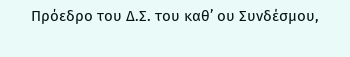Πρόεδρο του Δ.Σ. του καθ’ ου Συνδέσμου,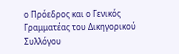ο Πρόεδρος και ο Γενικός Γραμματέας του Δικηγορικού Συλλόγου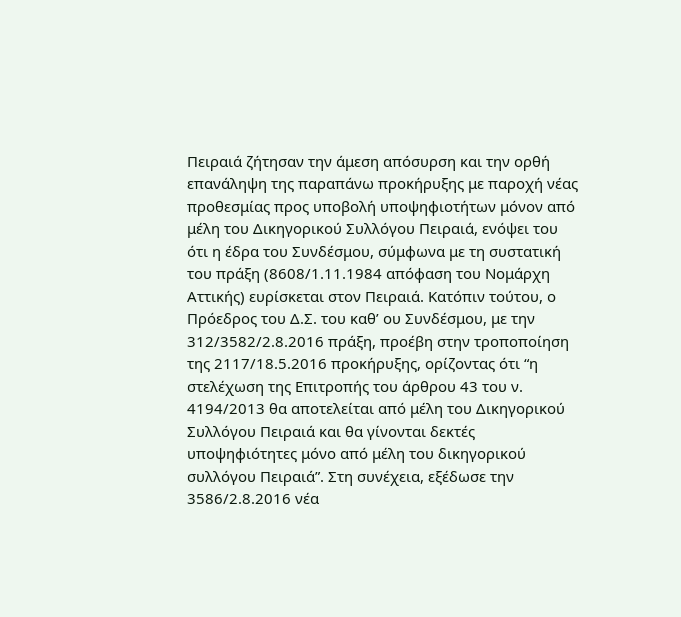Πειραιά ζήτησαν την άμεση απόσυρση και την ορθή επανάληψη της παραπάνω προκήρυξης με παροχή νέας προθεσμίας προς υποβολή υποψηφιοτήτων μόνον από μέλη του Δικηγορικού Συλλόγου Πειραιά, ενόψει του ότι η έδρα του Συνδέσμου, σύμφωνα με τη συστατική του πράξη (8608/1.11.1984 απόφαση του Νομάρχη Αττικής) ευρίσκεται στον Πειραιά. Κατόπιν τούτου, ο Πρόεδρος του Δ.Σ. του καθ’ ου Συνδέσμου, με την 312/3582/2.8.2016 πράξη, προέβη στην τροποποίηση της 2117/18.5.2016 προκήρυξης, ορίζοντας ότι “η στελέχωση της Επιτροπής του άρθρου 43 του ν. 4194/2013 θα αποτελείται από μέλη του Δικηγορικού Συλλόγου Πειραιά και θα γίνονται δεκτές υποψηφιότητες μόνο από μέλη του δικηγορικού συλλόγου Πειραιά”. Στη συνέχεια, εξέδωσε την 3586/2.8.2016 νέα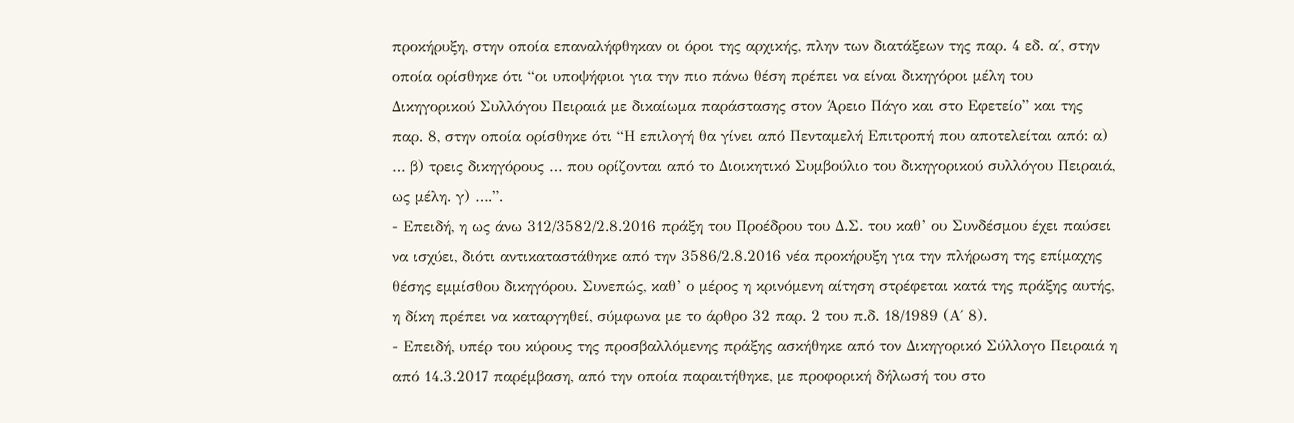προκήρυξη, στην οποία επαναλήφθηκαν οι όροι της αρχικής, πλην των διατάξεων της παρ. 4 εδ. α΄, στην οποία ορίσθηκε ότι “οι υποψήφιοι για την πιο πάνω θέση πρέπει να είναι δικηγόροι μέλη του Δικηγορικού Συλλόγου Πειραιά με δικαίωμα παράστασης στον Άρειο Πάγο και στο Εφετείο” και της παρ. 8, στην οποία ορίσθηκε ότι “Η επιλογή θα γίνει από Πενταμελή Επιτροπή που αποτελείται από: α) … β) τρεις δικηγόρους … που ορίζονται από το Διοικητικό Συμβούλιο του δικηγορικού συλλόγου Πειραιά, ως μέλη. γ) ….”.
- Επειδή, η ως άνω 312/3582/2.8.2016 πράξη του Προέδρου του Δ.Σ. του καθ’ ου Συνδέσμου έχει παύσει να ισχύει, διότι αντικαταστάθηκε από την 3586/2.8.2016 νέα προκήρυξη για την πλήρωση της επίμαχης θέσης εμμίσθου δικηγόρου. Συνεπώς, καθ’ ο μέρος η κρινόμενη αίτηση στρέφεται κατά της πράξης αυτής, η δίκη πρέπει να καταργηθεί, σύμφωνα με το άρθρο 32 παρ. 2 του π.δ. 18/1989 (Α΄ 8).
- Επειδή, υπέρ του κύρους της προσβαλλόμενης πράξης ασκήθηκε από τον Δικηγορικό Σύλλογο Πειραιά η από 14.3.2017 παρέμβαση, από την οποία παραιτήθηκε, με προφορική δήλωσή του στο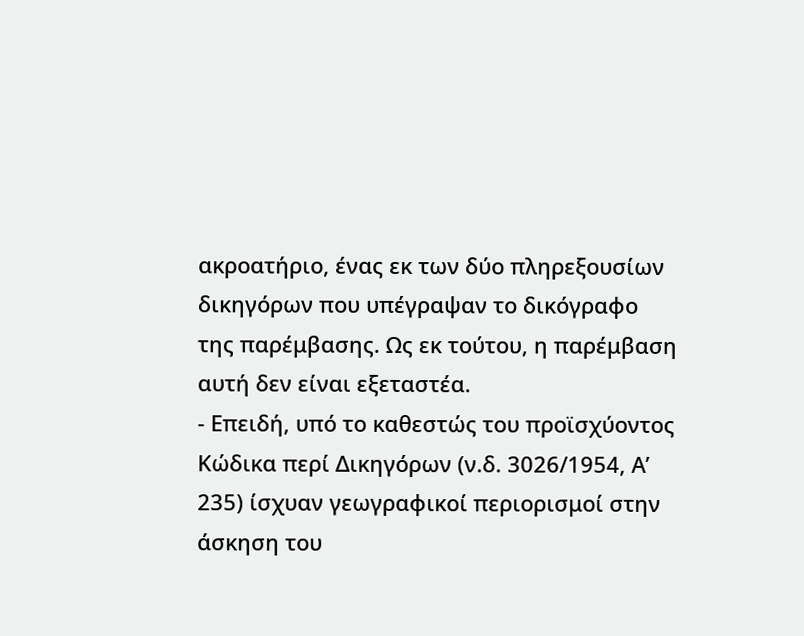ακροατήριο, ένας εκ των δύο πληρεξουσίων δικηγόρων που υπέγραψαν το δικόγραφο της παρέμβασης. Ως εκ τούτου, η παρέμβαση αυτή δεν είναι εξεταστέα.
- Επειδή, υπό το καθεστώς του προϊσχύοντος Κώδικα περί Δικηγόρων (ν.δ. 3026/1954, Α’ 235) ίσχυαν γεωγραφικοί περιορισμοί στην άσκηση του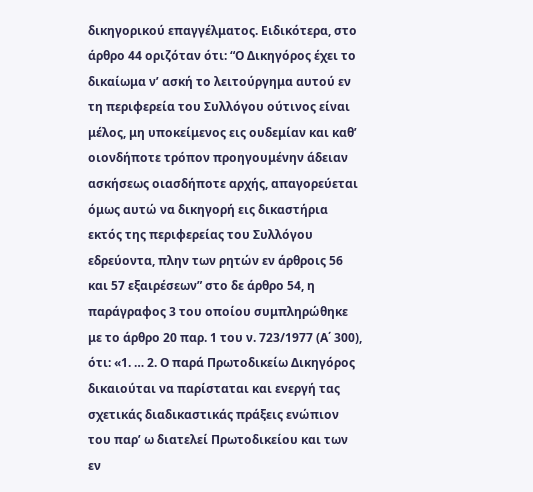δικηγορικού επαγγέλματος. Ειδικότερα, στο άρθρο 44 οριζόταν ότι: “Ο Δικηγόρος έχει το δικαίωμα ν’ ασκή το λειτούργημα αυτού εν τη περιφερεία του Συλλόγου ούτινος είναι μέλος, μη υποκείμενος εις ουδεμίαν και καθ’ οιονδήποτε τρόπον προηγουμένην άδειαν ασκήσεως οιασδήποτε αρχής, απαγορεύεται όμως αυτώ να δικηγορή εις δικαστήρια εκτός της περιφερείας του Συλλόγου εδρεύοντα, πλην των ρητών εν άρθροις 56 και 57 εξαιρέσεων” στο δε άρθρο 54, η παράγραφος 3 του οποίου συμπληρώθηκε με το άρθρο 20 παρ. 1 του ν. 723/1977 (Α΄ 300), ότι: «1. … 2. Ο παρά Πρωτοδικείω Δικηγόρος δικαιούται να παρίσταται και ενεργή τας σχετικάς διαδικαστικάς πράξεις ενώπιον του παρ’ ω διατελεί Πρωτοδικείου και των εν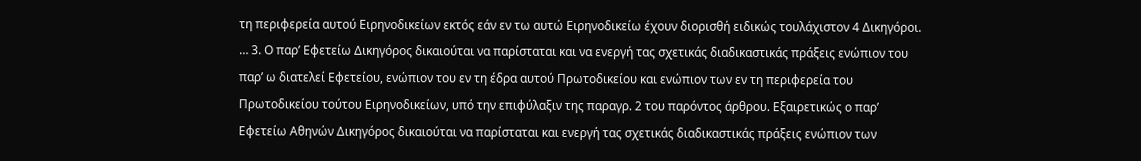τη περιφερεία αυτού Ειρηνοδικείων εκτός εάν εν τω αυτώ Ειρηνοδικείω έχουν διορισθή ειδικώς τουλάχιστον 4 Δικηγόροι. … 3. Ο παρ’ Εφετείω Δικηγόρος δικαιούται να παρίσταται και να ενεργή τας σχετικάς διαδικαστικάς πράξεις ενώπιον του παρ’ ω διατελεί Εφετείου, ενώπιον του εν τη έδρα αυτού Πρωτοδικείου και ενώπιον των εν τη περιφερεία του Πρωτοδικείου τούτου Ειρηνοδικείων, υπό την επιφύλαξιν της παραγρ. 2 του παρόντος άρθρου. Εξαιρετικώς ο παρ’ Εφετείω Αθηνών Δικηγόρος δικαιούται να παρίσταται και ενεργή τας σχετικάς διαδικαστικάς πράξεις ενώπιον των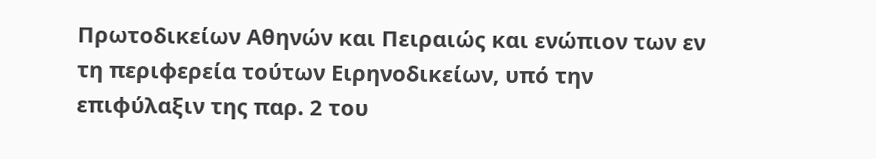Πρωτοδικείων Αθηνών και Πειραιώς και ενώπιον των εν τη περιφερεία τούτων Ειρηνοδικείων, υπό την επιφύλαξιν της παρ. 2 του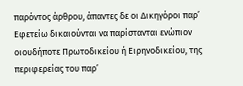παρόντος άρθρου, άπαντες δε οι Δικηγόροι παρ’ Εφετείω δικαιούνται να παρίστανται ενώπιον οιουδήποτε Πρωτοδικείου ή Ειρηνοδικείου, της περιφερείας του παρ’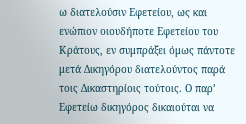ω διατελούσιν Εφετείου, ως και ενώπιον οιουδήποτε Εφετείου του Κράτους, εν συμπράξει όμως πάντοτε μετά Δικηγόρου διατελούντος παρά τοις Δικαστηρίοις τούτοις. Ο παρ’ Εφετείω δικηγόρος δικαιούται να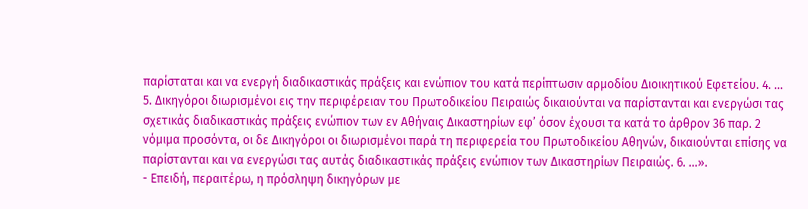παρίσταται και να ενεργή διαδικαστικάς πράξεις και ενώπιον του κατά περίπτωσιν αρμοδίου Διοικητικού Εφετείου. 4. … 5. Δικηγόροι διωρισμένοι εις την περιφέρειαν του Πρωτοδικείου Πειραιώς δικαιούνται να παρίστανται και ενεργώσι τας σχετικάς διαδικαστικάς πράξεις ενώπιον των εν Αθήναις Δικαστηρίων εφ’ όσον έχουσι τα κατά το άρθρον 36 παρ. 2 νόμιμα προσόντα, οι δε Δικηγόροι οι διωρισμένοι παρά τη περιφερεία του Πρωτοδικείου Αθηνών, δικαιούνται επίσης να παρίστανται και να ενεργώσι τας αυτάς διαδικαστικάς πράξεις ενώπιον των Δικαστηρίων Πειραιώς. 6. …».
- Επειδή, περαιτέρω, η πρόσληψη δικηγόρων με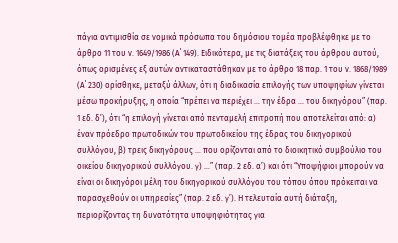πάγια αντιμισθία σε νομικά πρόσωπα του δημόσιου τομέα προβλέφθηκε με το άρθρο 11 του ν. 1649/1986 (Α΄ 149). Ειδικότερα, με τις διατάξεις του άρθρου αυτού, όπως ορισμένες εξ αυτών αντικαταστάθηκαν με το άρθρο 18 παρ. 1 του ν. 1868/1989 (Α΄ 230) ορίσθηκε, μεταξύ άλλων, ότι η διαδικασία επιλογής των υποψηφίων γίνεται μέσω προκήρυξης, η οποία “πρέπει να περιέχει … την έδρα … του δικηγόρου” (παρ. 1 εδ. δ’), ότι “η επιλογή γίνεται από πενταμελή επιτροπή που αποτελείται από: α) έναν πρόεδρο πρωτοδικών του πρωτοδικείου της έδρας του δικηγορικού συλλόγου, β) τρεις δικηγόρους … που ορίζονται από το διοικητικό συμβούλιο του οικείου δικηγορικού συλλόγου. γ) …” (παρ. 2 εδ. α’) και ότι “Υποψήφιοι μπορούν να είναι οι δικηγόροι μέλη του δικηγορικού συλλόγου του τόπου όπου πρόκειται να παρασχεθούν οι υπηρεσίες” (παρ. 2 εδ. γ’). Η τελευταία αυτή διάταξη, περιορίζοντας τη δυνατότητα υποψηφιότητας για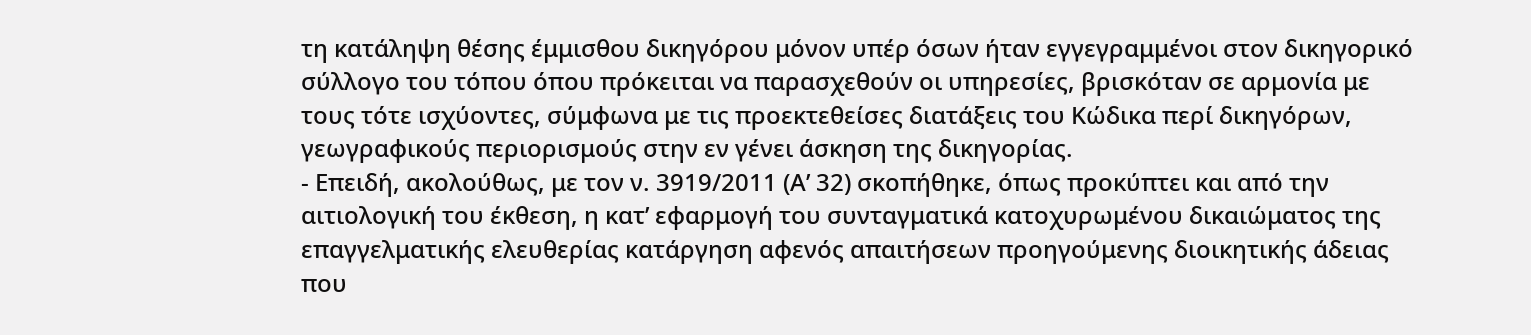τη κατάληψη θέσης έμμισθου δικηγόρου μόνον υπέρ όσων ήταν εγγεγραμμένοι στον δικηγορικό σύλλογο του τόπου όπου πρόκειται να παρασχεθούν οι υπηρεσίες, βρισκόταν σε αρμονία με τους τότε ισχύοντες, σύμφωνα με τις προεκτεθείσες διατάξεις του Κώδικα περί δικηγόρων, γεωγραφικούς περιορισμούς στην εν γένει άσκηση της δικηγορίας.
- Επειδή, ακολούθως, με τον ν. 3919/2011 (Α’ 32) σκοπήθηκε, όπως προκύπτει και από την αιτιολογική του έκθεση, η κατ’ εφαρμογή του συνταγματικά κατοχυρωμένου δικαιώματος της επαγγελματικής ελευθερίας κατάργηση αφενός απαιτήσεων προηγούμενης διοικητικής άδειας που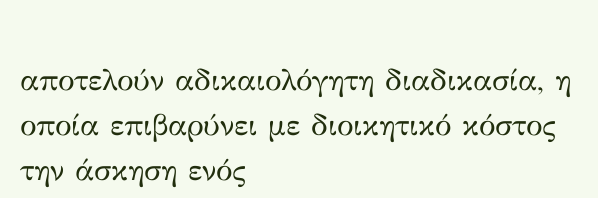αποτελούν αδικαιολόγητη διαδικασία, η οποία επιβαρύνει με διοικητικό κόστος την άσκηση ενός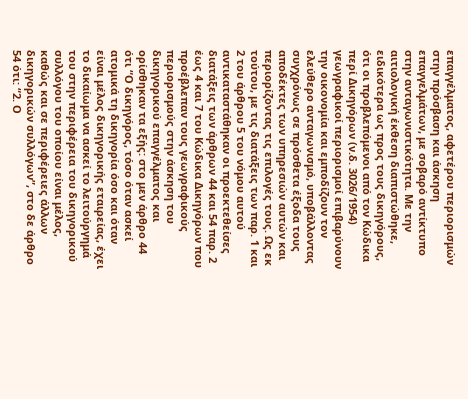επαγγέλματος, αφετέρου περιορισμών στην πρόσβαση και άσκηση επαγγελμάτων, με σοβαρό αντίκτυπο στην ανταγωνιστικότητα. Με την αιτιολογική έκθεση διαπιστώθηκε, ειδικότερα ως προς τους δικηγόρους, ότι οι προβλεπόμενοι από τον Κώδικα περί Δικηγόρων (ν.δ. 3026/1954) γεωγραφικοί περιορισμοί επιβαρύνουν την οικονομία και εμποδίζουν τον ελεύθερο ανταγωνισμό, υποβάλλοντας συγχρόνως σε πρόσθετα έξοδα τους αποδέκτες των υπηρεσιών αυτών και περιορίζοντας τις επιλογές τους. Ως εκ τούτου, με τις διατάξεις των παρ. 1 και 2 του άρθρου 5 του νόμου αυτού αντικαταστάθηκαν οι προεκτεθείσες διατάξεις των άρθρων 44 και 54 παρ. 2 έως 4 και 7 του Κώδικα Δικηγόρων που προέβλεπαν τους γεωγραφικούς περιορισμούς στην άσκηση του δικηγορικού επαγγέλματος και ορίσθηκαν τα εξής: στο μεν άρθρο 44 ότι “Ο δικηγόρος, τόσο όταν ασκεί ατομικά τη δικηγορία όσο και όταν είναι μέλος δικηγορικής εταιρείας, έχει το δικαίωμα να ασκεί το λειτούργημά του στην περιφέρεια του δικηγορικού συλλόγου του οποίου είναι μέλος, καθώς και σε περιφέρειες άλλων δικηγορικών συλλόγων”, στο δε άρθρο 54 ότι: “2. Ο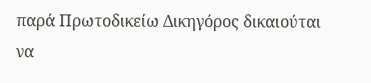παρά Πρωτοδικείω Δικηγόρος δικαιούται να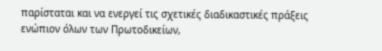παρίσταται και να ενεργεί τις σχετικές διαδικαστικές πράξεις ενώπιον όλων των Πρωτοδικείων,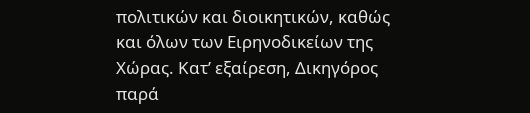πολιτικών και διοικητικών, καθώς και όλων των Ειρηνοδικείων της Χώρας. Κατ’ εξαίρεση, Δικηγόρος παρά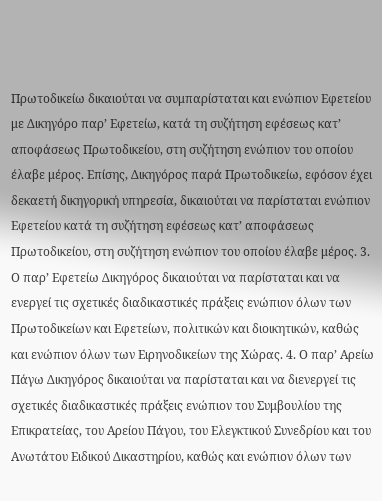Πρωτοδικείω δικαιούται να συμπαρίσταται και ενώπιον Εφετείου με Δικηγόρο παρ’ Εφετείω, κατά τη συζήτηση εφέσεως κατ’ αποφάσεως Πρωτοδικείου, στη συζήτηση ενώπιον του οποίου έλαβε μέρος. Επίσης, Δικηγόρος παρά Πρωτοδικείω, εφόσον έχει δεκαετή δικηγορική υπηρεσία, δικαιούται να παρίσταται ενώπιον Εφετείου κατά τη συζήτηση εφέσεως κατ’ αποφάσεως Πρωτοδικείου, στη συζήτηση ενώπιον του οποίου έλαβε μέρος. 3. Ο παρ’ Εφετείω Δικηγόρος δικαιούται να παρίσταται και να ενεργεί τις σχετικές διαδικαστικές πράξεις ενώπιον όλων των Πρωτοδικείων και Εφετείων, πολιτικών και διοικητικών, καθώς και ενώπιον όλων των Ειρηνοδικείων της Χώρας. 4. Ο παρ’ Αρείω Πάγω Δικηγόρος δικαιούται να παρίσταται και να διενεργεί τις σχετικές διαδικαστικές πράξεις ενώπιον του Συμβουλίου της Επικρατείας, του Αρείου Πάγου, του Ελεγκτικού Συνεδρίου και του Ανωτάτου Ειδικού Δικαστηρίου, καθώς και ενώπιον όλων των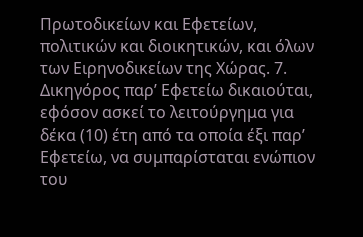Πρωτοδικείων και Εφετείων, πολιτικών και διοικητικών, και όλων των Ειρηνοδικείων της Χώρας. 7. Δικηγόρος παρ’ Εφετείω δικαιούται, εφόσον ασκεί το λειτούργημα για δέκα (10) έτη από τα οποία έξι παρ’ Εφετείω, να συμπαρίσταται ενώπιον του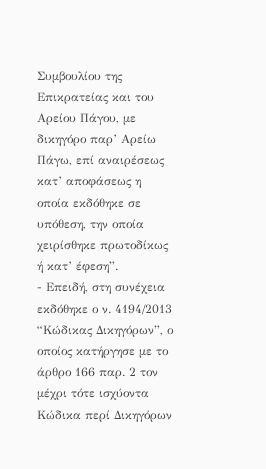Συμβουλίου της Επικρατείας και του Αρείου Πάγου, με δικηγόρο παρ’ Αρείω Πάγω, επί αναιρέσεως κατ’ αποφάσεως η οποία εκδόθηκε σε υπόθεση, την οποία χειρίσθηκε πρωτοδίκως ή κατ’ έφεση”.
- Επειδή, στη συνέχεια εκδόθηκε ο ν. 4194/2013 “Κώδικας Δικηγόρων”, ο οποίος κατήργησε με το άρθρο 166 παρ. 2 τον μέχρι τότε ισχύοντα Κώδικα περί Δικηγόρων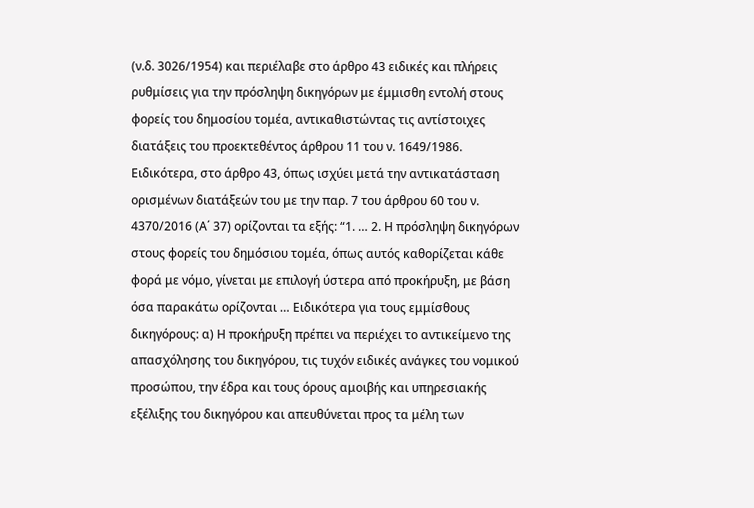(ν.δ. 3026/1954) και περιέλαβε στο άρθρο 43 ειδικές και πλήρεις ρυθμίσεις για την πρόσληψη δικηγόρων με έμμισθη εντολή στους φορείς του δημοσίου τομέα, αντικαθιστώντας τις αντίστοιχες διατάξεις του προεκτεθέντος άρθρου 11 του ν. 1649/1986. Ειδικότερα, στο άρθρο 43, όπως ισχύει μετά την αντικατάσταση ορισμένων διατάξεών του με την παρ. 7 του άρθρου 60 του ν. 4370/2016 (Α΄ 37) ορίζονται τα εξής: “1. … 2. Η πρόσληψη δικηγόρων στους φορείς του δημόσιου τομέα, όπως αυτός καθορίζεται κάθε φορά με νόμο, γίνεται με επιλογή ύστερα από προκήρυξη, με βάση όσα παρακάτω ορίζονται … Ειδικότερα για τους εμμίσθους δικηγόρους: α) Η προκήρυξη πρέπει να περιέχει το αντικείμενο της απασχόλησης του δικηγόρου, τις τυχόν ειδικές ανάγκες του νομικού προσώπου, την έδρα και τους όρους αμοιβής και υπηρεσιακής εξέλιξης του δικηγόρου και απευθύνεται προς τα μέλη των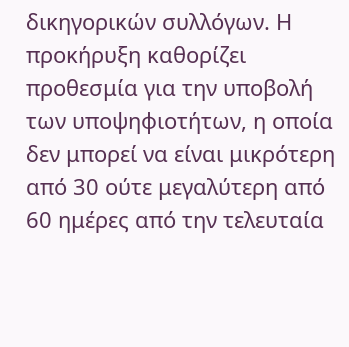δικηγορικών συλλόγων. Η προκήρυξη καθορίζει προθεσμία για την υποβολή των υποψηφιοτήτων, η οποία δεν μπορεί να είναι μικρότερη από 30 ούτε μεγαλύτερη από 60 ημέρες από την τελευταία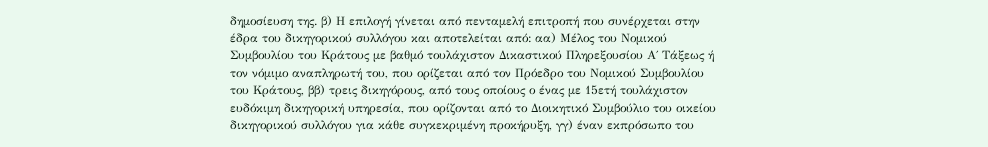δημοσίευση της. β) Η επιλογή γίνεται από πενταμελή επιτροπή που συνέρχεται στην έδρα του δικηγορικού συλλόγου και αποτελείται από: αα) Μέλος του Νομικού Συμβουλίου του Κράτους με βαθμό τουλάχιστον Δικαστικού Πληρεξουσίου Α΄ Τάξεως ή τον νόμιμο αναπληρωτή του, που ορίζεται από τον Πρόεδρο του Νομικού Συμβουλίου του Κράτους, ββ) τρεις δικηγόρους, από τους οποίους ο ένας με 15ετή τουλάχιστον ευδόκιμη δικηγορική υπηρεσία, που ορίζονται από το Διοικητικό Συμβούλιο του οικείου δικηγορικού συλλόγου για κάθε συγκεκριμένη προκήρυξη, γγ) έναν εκπρόσωπο του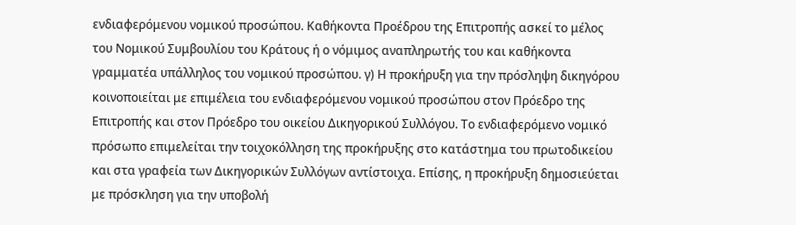ενδιαφερόμενου νομικού προσώπου. Καθήκοντα Προέδρου της Επιτροπής ασκεί το μέλος του Νομικού Συμβουλίου του Κράτους ή ο νόμιμος αναπληρωτής του και καθήκοντα γραμματέα υπάλληλος του νομικού προσώπου. γ) Η προκήρυξη για την πρόσληψη δικηγόρου κοινοποιείται με επιμέλεια του ενδιαφερόμενου νομικού προσώπου στον Πρόεδρο της Επιτροπής και στον Πρόεδρο του οικείου Δικηγορικού Συλλόγου. Το ενδιαφερόμενο νομικό πρόσωπο επιμελείται την τοιχοκόλληση της προκήρυξης στο κατάστημα του πρωτοδικείου και στα γραφεία των Δικηγορικών Συλλόγων αντίστοιχα. Επίσης, η προκήρυξη δημοσιεύεται με πρόσκληση για την υποβολή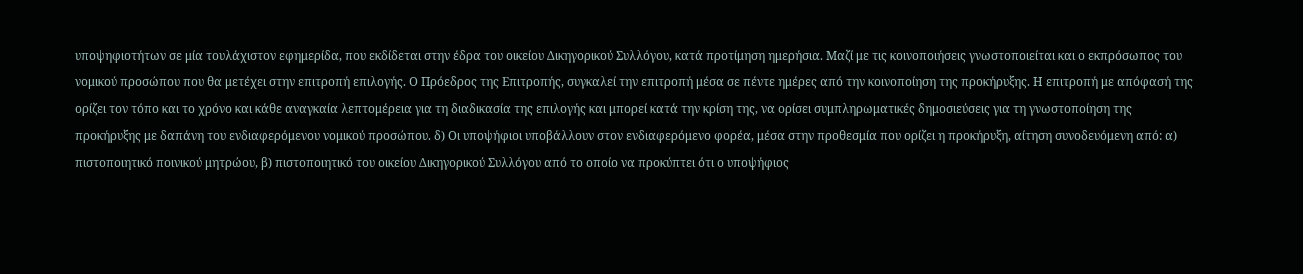υποψηφιοτήτων σε μία τουλάχιστον εφημερίδα, που εκδίδεται στην έδρα του οικείου Δικηγορικού Συλλόγου, κατά προτίμηση ημερήσια. Μαζί με τις κοινοποιήσεις γνωστοποιείται και ο εκπρόσωπος του νομικού προσώπου που θα μετέχει στην επιτροπή επιλογής. Ο Πρόεδρος της Επιτροπής, συγκαλεί την επιτροπή μέσα σε πέντε ημέρες από την κοινοποίηση της προκήρυξης. Η επιτροπή με απόφασή της ορίζει τον τόπο και το χρόνο και κάθε αναγκαία λεπτομέρεια για τη διαδικασία της επιλογής και μπορεί κατά την κρίση της, να ορίσει συμπληρωματικές δημοσιεύσεις για τη γνωστοποίηση της προκήρυξης με δαπάνη του ενδιαφερόμενου νομικού προσώπου. δ) Οι υποψήφιοι υποβάλλουν στον ενδιαφερόμενο φορέα, μέσα στην προθεσμία που ορίζει η προκήρυξη, αίτηση συνοδευόμενη από: α) πιστοποιητικό ποινικού μητρώου, β) πιστοποιητικό του οικείου Δικηγορικού Συλλόγου από το οποίο να προκύπτει ότι ο υποψήφιος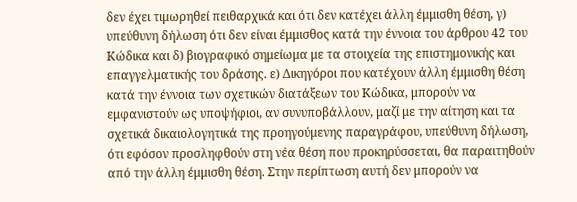δεν έχει τιμωρηθεί πειθαρχικά και ότι δεν κατέχει άλλη έμμισθη θέση, γ) υπεύθυνη δήλωση ότι δεν είναι έμμισθος κατά την έννοια του άρθρου 42 του Κώδικα και δ) βιογραφικό σημείωμα με τα στοιχεία της επιστημονικής και επαγγελματικής του δράσης. ε) Δικηγόροι που κατέχουν άλλη έμμισθη θέση κατά την έννοια των σχετικών διατάξεων του Κώδικα, μπορούν να εμφανιστούν ως υποψήφιοι, αν συνυποβάλλουν, μαζί με την αίτηση και τα σχετικά δικαιολογητικά της προηγούμενης παραγράφου, υπεύθυνη δήλωση, ότι εφόσον προσληφθούν στη νέα θέση που προκηρύσσεται, θα παραιτηθούν από την άλλη έμμισθη θέση. Στην περίπτωση αυτή δεν μπορούν να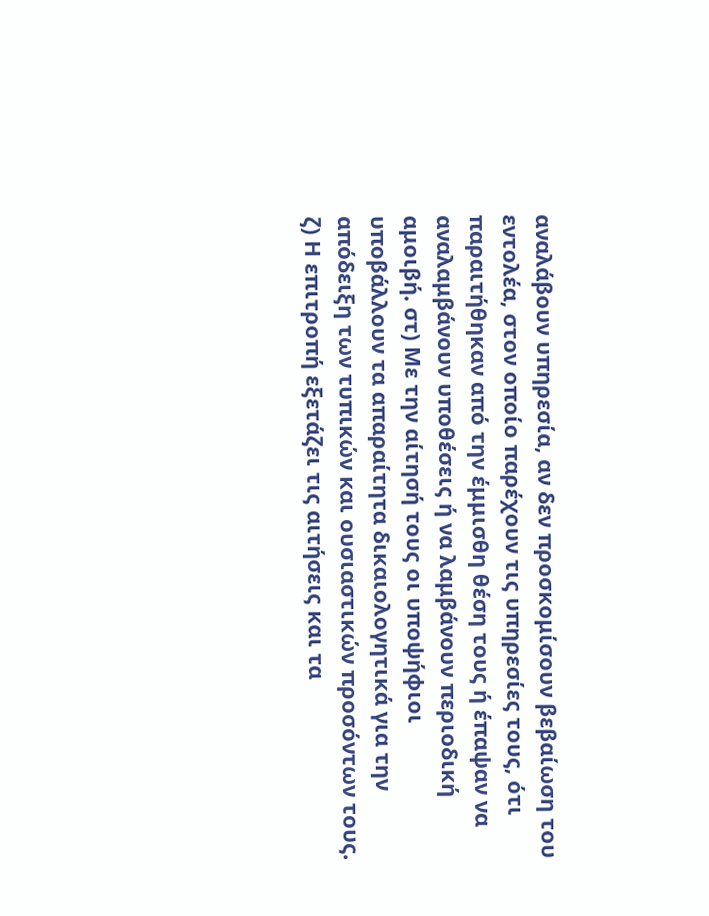αναλάβουν υπηρεσία, αν δεν προσκομίσουν βεβαίωση του εντολέα, στον οποίο παρέχουν τις υπηρεσίες τους, ότι παραιτήθηκαν από την έμμισθη θέση τους ή έπαψαν να αναλαμβάνουν υποθέσεις ή να λαμβάνουν περιοδική αμοιβή. στ) Με την αίτησή τους οι υποψήφιοι υποβάλλουν τα απαραίτητα δικαιολογητικά για την απόδειξη των τυπικών και ουσιαστικών προσόντων τους. ζ) Η επιτροπή εξετάζει τις αιτήσεις και τα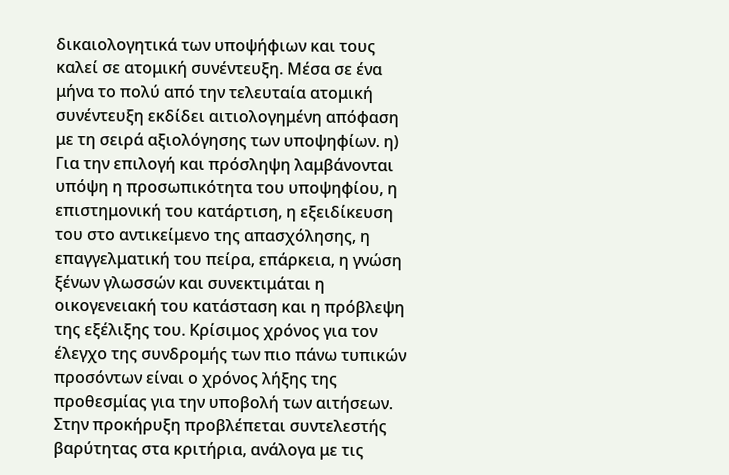δικαιολογητικά των υποψήφιων και τους καλεί σε ατομική συνέντευξη. Μέσα σε ένα μήνα το πολύ από την τελευταία ατομική συνέντευξη εκδίδει αιτιολογημένη απόφαση με τη σειρά αξιολόγησης των υποψηφίων. η) Για την επιλογή και πρόσληψη λαμβάνονται υπόψη η προσωπικότητα του υποψηφίου, η επιστημονική του κατάρτιση, η εξειδίκευση του στο αντικείμενο της απασχόλησης, η επαγγελματική του πείρα, επάρκεια, η γνώση ξένων γλωσσών και συνεκτιμάται η οικογενειακή του κατάσταση και η πρόβλεψη της εξέλιξης του. Κρίσιμος χρόνος για τον έλεγχο της συνδρομής των πιο πάνω τυπικών προσόντων είναι ο χρόνος λήξης της προθεσμίας για την υποβολή των αιτήσεων. Στην προκήρυξη προβλέπεται συντελεστής βαρύτητας στα κριτήρια, ανάλογα με τις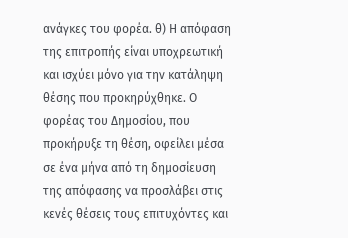ανάγκες του φορέα. θ) Η απόφαση της επιτροπής είναι υποχρεωτική και ισχύει μόνο για την κατάληψη θέσης που προκηρύχθηκε. Ο φορέας του Δημοσίου, που προκήρυξε τη θέση, οφείλει μέσα σε ένα μήνα από τη δημοσίευση της απόφασης να προσλάβει στις κενές θέσεις τους επιτυχόντες και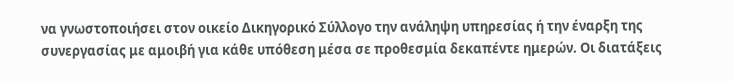να γνωστοποιήσει στον οικείο Δικηγορικό Σύλλογο την ανάληψη υπηρεσίας ή την έναρξη της συνεργασίας με αμοιβή για κάθε υπόθεση μέσα σε προθεσμία δεκαπέντε ημερών. Οι διατάξεις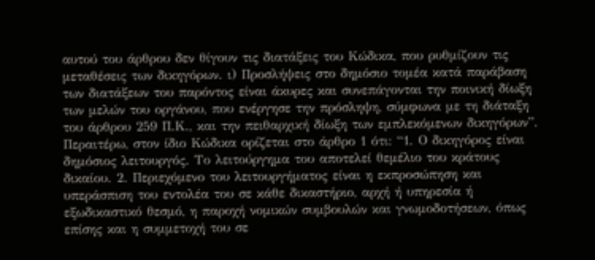αυτού του άρθρου δεν θίγουν τις διατάξεις του Κώδικα, που ρυθμίζουν τις μεταθέσεις των δικηγόρων. ι) Προσλήψεις στο δημόσιο τομέα κατά παράβαση των διατάξεων του παρόντος είναι άκυρες και συνεπάγονται την ποινική δίωξη των μελών του οργάνου, που ενέργησε την πρόσληψη, σύμφωνα με τη διάταξη του άρθρου 259 Π.Κ., και την πειθαρχική δίωξη των εμπλεκόμενων δικηγόρων”. Περαιτέρω, στον ίδιο Κώδικα ορίζεται στο άρθρο 1 ότι: “1. Ο δικηγόρος είναι δημόσιος λειτουργός. Το λειτούργημα του αποτελεί θεμέλιο του κράτους δικαίου. 2. Περιεχόμενο του λειτουργήματος είναι η εκπροσώπηση και υπεράσπιση του εντολέα του σε κάθε δικαστήριο, αρχή ή υπηρεσία ή εξωδικαστικό θεσμό, η παροχή νομικών συμβουλών και γνωμοδοτήσεων, όπως επίσης και η συμμετοχή του σε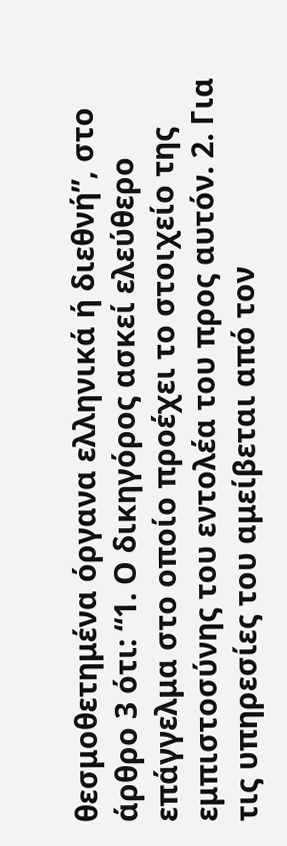θεσμοθετημένα όργανα ελληνικά ή διεθνή”, στο άρθρο 3 ότι: “1. Ο δικηγόρος ασκεί ελεύθερο επάγγελμα στο οποίο προέχει το στοιχείο της εμπιστοσύνης του εντολέα του προς αυτόν. 2. Για τις υπηρεσίες του αμείβεται από τον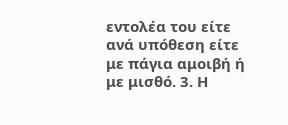εντολέα του είτε ανά υπόθεση είτε με πάγια αμοιβή ή με μισθό. 3. Η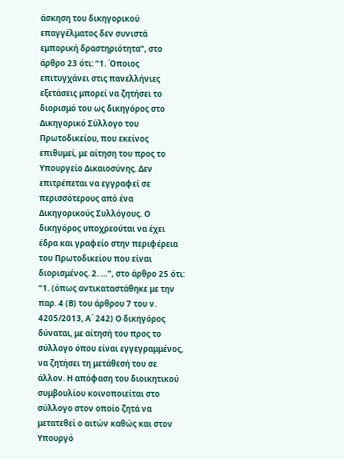άσκηση του δικηγορικού επαγγέλματος δεν συνιστά εμπορική δραστηριότητα”, στο άρθρο 23 ότι: “1. Όποιος επιτυγχάνει στις πανελλήνιες εξετάσεις μπορεί να ζητήσει το διορισμό του ως δικηγόρος στο Δικηγορικό Σύλλογο του Πρωτοδικείου, που εκείνος επιθυμεί, με αίτηση του προς το Υπουργείο Δικαιοσύνης. Δεν επιτρέπεται να εγγραφεί σε περισσότερους από ένα Δικηγορικούς Συλλόγους. Ο δικηγόρος υποχρεούται να έχει έδρα και γραφείο στην περιφέρεια του Πρωτοδικείου που είναι διορισμένος. 2. …”, στο άρθρο 25 ότι: “1. (όπως αντικαταστάθηκε με την παρ. 4 (Β) του άρθρου 7 του ν. 4205/2013, Α΄ 242) Ο δικηγόρος δύναται, με αίτησή του προς το σύλλογο όπου είναι εγγεγραμμένος, να ζητήσει τη μετάθεσή του σε άλλον. Η απόφαση του διοικητικού συμβουλίου κοινοποιείται στο σύλλογο στον οποίο ζητά να μετατεθεί ο αιτών καθώς και στον Υπουργό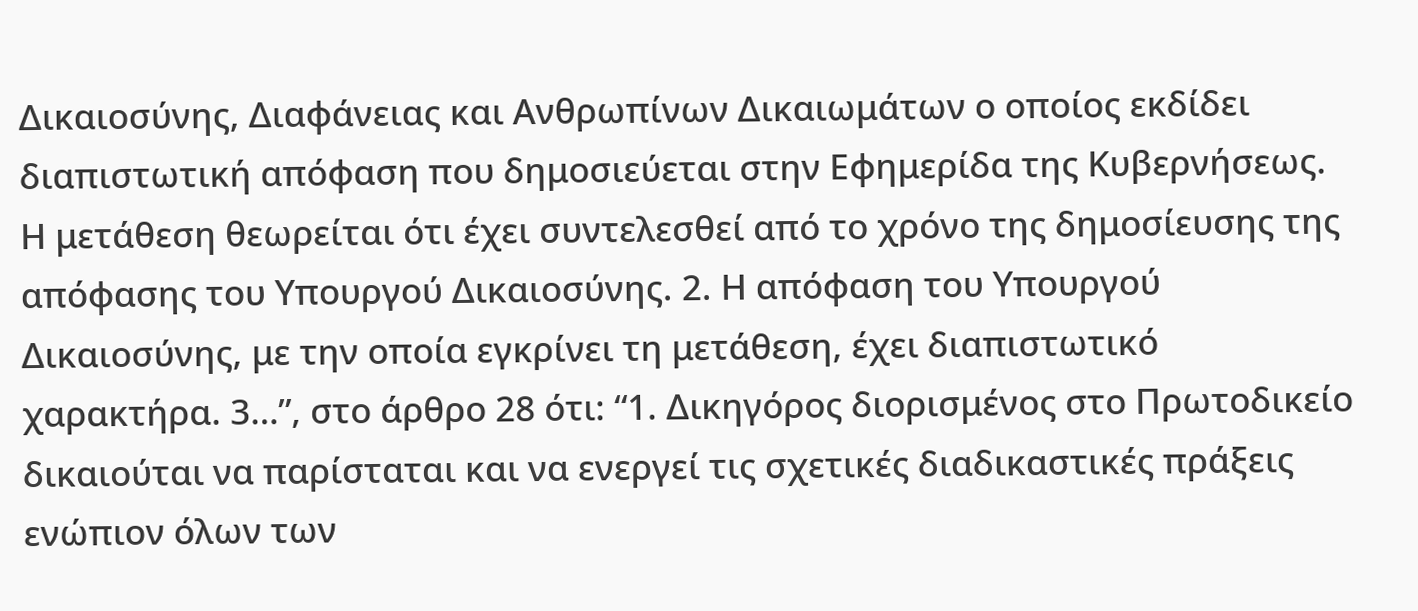Δικαιοσύνης, Διαφάνειας και Ανθρωπίνων Δικαιωμάτων ο οποίος εκδίδει διαπιστωτική απόφαση που δημοσιεύεται στην Εφημερίδα της Κυβερνήσεως. Η μετάθεση θεωρείται ότι έχει συντελεσθεί από το χρόνο της δημοσίευσης της απόφασης του Υπουργού Δικαιοσύνης. 2. Η απόφαση του Υπουργού Δικαιοσύνης, με την οποία εγκρίνει τη μετάθεση, έχει διαπιστωτικό χαρακτήρα. 3…”, στο άρθρο 28 ότι: “1. Δικηγόρος διορισμένος στο Πρωτοδικείο δικαιούται να παρίσταται και να ενεργεί τις σχετικές διαδικαστικές πράξεις ενώπιον όλων των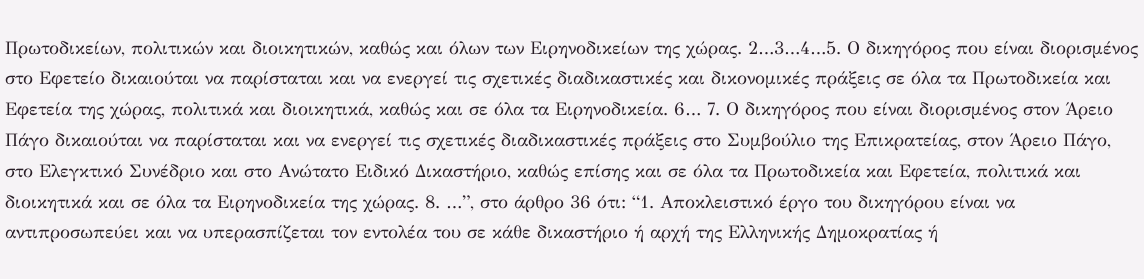Πρωτοδικείων, πολιτικών και διοικητικών, καθώς και όλων των Ειρηνοδικείων της χώρας. 2…3…4…5. Ο δικηγόρος που είναι διορισμένος στο Εφετείο δικαιούται να παρίσταται και να ενεργεί τις σχετικές διαδικαστικές και δικονομικές πράξεις σε όλα τα Πρωτοδικεία και Εφετεία της χώρας, πολιτικά και διοικητικά, καθώς και σε όλα τα Ειρηνοδικεία. 6… 7. Ο δικηγόρος που είναι διορισμένος στον Άρειο Πάγο δικαιούται να παρίσταται και να ενεργεί τις σχετικές διαδικαστικές πράξεις στο Συμβούλιο της Επικρατείας, στον Άρειο Πάγο, στο Ελεγκτικό Συνέδριο και στο Ανώτατο Ειδικό Δικαστήριο, καθώς επίσης και σε όλα τα Πρωτοδικεία και Εφετεία, πολιτικά και διοικητικά και σε όλα τα Ειρηνοδικεία της χώρας. 8. …”, στο άρθρο 36 ότι: “1. Αποκλειστικό έργο του δικηγόρου είναι να αντιπροσωπεύει και να υπερασπίζεται τον εντολέα του σε κάθε δικαστήριο ή αρχή της Ελληνικής Δημοκρατίας ή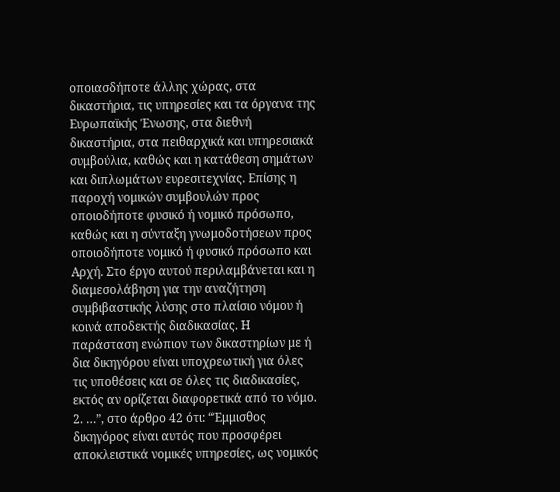οποιασδήποτε άλλης χώρας, στα δικαστήρια, τις υπηρεσίες και τα όργανα της Ευρωπαϊκής Ένωσης, στα διεθνή δικαστήρια, στα πειθαρχικά και υπηρεσιακά συμβούλια, καθώς και η κατάθεση σημάτων και διπλωμάτων ευρεσιτεχνίας. Επίσης η παροχή νομικών συμβουλών προς οποιοδήποτε φυσικό ή νομικό πρόσωπο, καθώς και η σύνταξη γνωμοδοτήσεων προς οποιοδήποτε νομικό ή φυσικό πρόσωπο και Αρχή. Στο έργο αυτού περιλαμβάνεται και η διαμεσολάβηση για την αναζήτηση συμβιβαστικής λύσης στο πλαίσιο νόμου ή κοινά αποδεκτής διαδικασίας. Η παράσταση ενώπιον των δικαστηρίων με ή δια δικηγόρου είναι υποχρεωτική για όλες τις υποθέσεις και σε όλες τις διαδικασίες, εκτός αν ορίζεται διαφορετικά από το νόμο. 2. …”, στο άρθρο 42 ότι: “Έμμισθος δικηγόρος είναι αυτός που προσφέρει αποκλειστικά νομικές υπηρεσίες, ως νομικός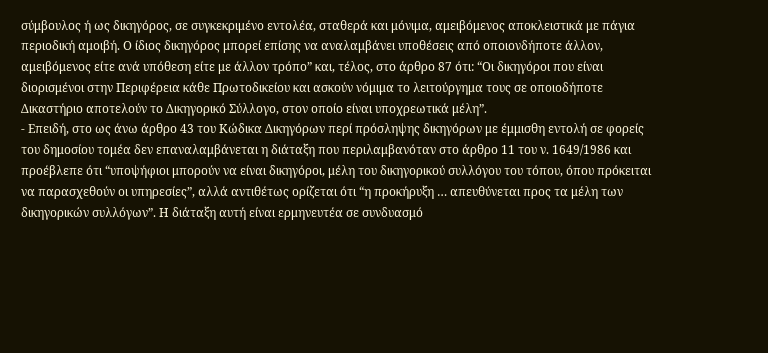σύμβουλος ή ως δικηγόρος, σε συγκεκριμένο εντολέα, σταθερά και μόνιμα, αμειβόμενος αποκλειστικά με πάγια περιοδική αμοιβή. Ο ίδιος δικηγόρος μπορεί επίσης να αναλαμβάνει υποθέσεις από οποιονδήποτε άλλον, αμειβόμενος είτε ανά υπόθεση είτε με άλλον τρόπο” και, τέλος, στο άρθρο 87 ότι: “Οι δικηγόροι που είναι διορισμένοι στην Περιφέρεια κάθε Πρωτοδικείου και ασκούν νόμιμα το λειτούργημα τους σε οποιοδήποτε Δικαστήριο αποτελούν το Δικηγορικό Σύλλογο, στον οποίο είναι υποχρεωτικά μέλη”.
- Επειδή, στο ως άνω άρθρο 43 του Κώδικα Δικηγόρων περί πρόσληψης δικηγόρων με έμμισθη εντολή σε φορείς του δημοσίου τομέα δεν επαναλαμβάνεται η διάταξη που περιλαμβανόταν στο άρθρο 11 του ν. 1649/1986 και προέβλεπε ότι “υποψήφιοι μπορούν να είναι δικηγόροι, μέλη του δικηγορικού συλλόγου του τόπου, όπου πρόκειται να παρασχεθούν οι υπηρεσίες”, αλλά αντιθέτως ορίζεται ότι “η προκήρυξη … απευθύνεται προς τα μέλη των δικηγορικών συλλόγων”. Η διάταξη αυτή είναι ερμηνευτέα σε συνδυασμό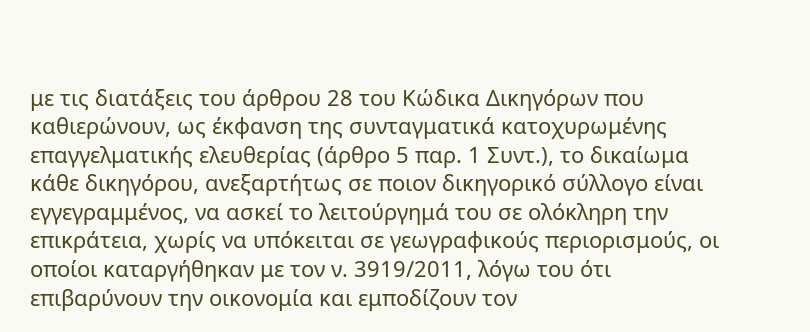με τις διατάξεις του άρθρου 28 του Κώδικα Δικηγόρων που καθιερώνουν, ως έκφανση της συνταγματικά κατοχυρωμένης επαγγελματικής ελευθερίας (άρθρο 5 παρ. 1 Συντ.), το δικαίωμα κάθε δικηγόρου, ανεξαρτήτως σε ποιον δικηγορικό σύλλογο είναι εγγεγραμμένος, να ασκεί το λειτούργημά του σε ολόκληρη την επικράτεια, χωρίς να υπόκειται σε γεωγραφικούς περιορισμούς, οι οποίοι καταργήθηκαν με τον ν. 3919/2011, λόγω του ότι επιβαρύνουν την οικονομία και εμποδίζουν τον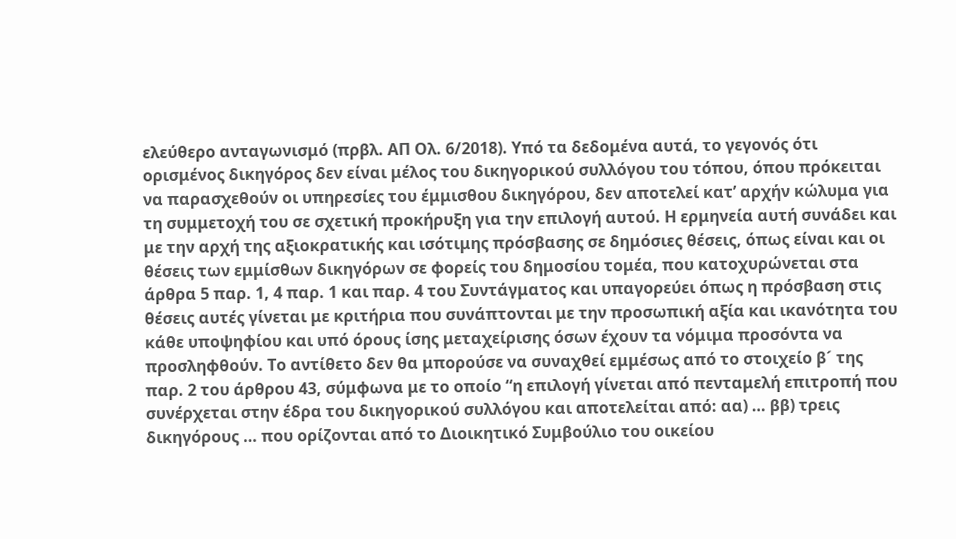ελεύθερο ανταγωνισμό (πρβλ. ΑΠ Ολ. 6/2018). Υπό τα δεδομένα αυτά, το γεγονός ότι ορισμένος δικηγόρος δεν είναι μέλος του δικηγορικού συλλόγου του τόπου, όπου πρόκειται να παρασχεθούν οι υπηρεσίες του έμμισθου δικηγόρου, δεν αποτελεί κατ’ αρχήν κώλυμα για τη συμμετοχή του σε σχετική προκήρυξη για την επιλογή αυτού. Η ερμηνεία αυτή συνάδει και με την αρχή της αξιοκρατικής και ισότιμης πρόσβασης σε δημόσιες θέσεις, όπως είναι και οι θέσεις των εμμίσθων δικηγόρων σε φορείς του δημοσίου τομέα, που κατοχυρώνεται στα άρθρα 5 παρ. 1, 4 παρ. 1 και παρ. 4 του Συντάγματος και υπαγορεύει όπως η πρόσβαση στις θέσεις αυτές γίνεται με κριτήρια που συνάπτονται με την προσωπική αξία και ικανότητα του κάθε υποψηφίου και υπό όρους ίσης μεταχείρισης όσων έχουν τα νόμιμα προσόντα να προσληφθούν. Το αντίθετο δεν θα μπορούσε να συναχθεί εμμέσως από το στοιχείο β´ της παρ. 2 του άρθρου 43, σύμφωνα με το οποίο “η επιλογή γίνεται από πενταμελή επιτροπή που συνέρχεται στην έδρα του δικηγορικού συλλόγου και αποτελείται από: αα) … ββ) τρεις δικηγόρους … που ορίζονται από το Διοικητικό Συμβούλιο του οικείου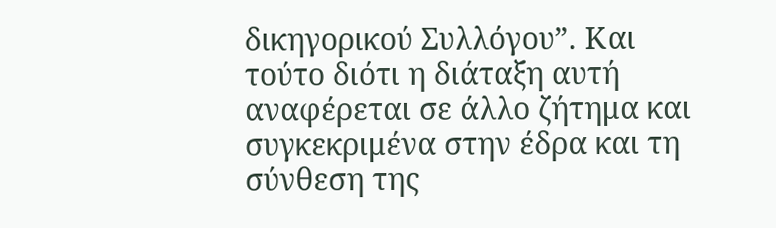δικηγορικού Συλλόγου”. Και τούτο διότι η διάταξη αυτή αναφέρεται σε άλλο ζήτημα και συγκεκριμένα στην έδρα και τη σύνθεση της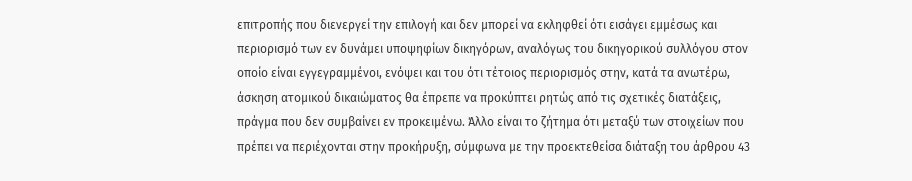επιτροπής που διενεργεί την επιλογή και δεν μπορεί να εκληφθεί ότι εισάγει εμμέσως και περιορισμό των εν δυνάμει υποψηφίων δικηγόρων, αναλόγως του δικηγορικού συλλόγου στον οποίο είναι εγγεγραμμένοι, ενόψει και του ότι τέτοιος περιορισμός στην, κατά τα ανωτέρω, άσκηση ατομικού δικαιώματος θα έπρεπε να προκύπτει ρητώς από τις σχετικές διατάξεις, πράγμα που δεν συμβαίνει εν προκειμένω. Άλλο είναι το ζήτημα ότι μεταξύ των στοιχείων που πρέπει να περιέχονται στην προκήρυξη, σύμφωνα με την προεκτεθείσα διάταξη του άρθρου 43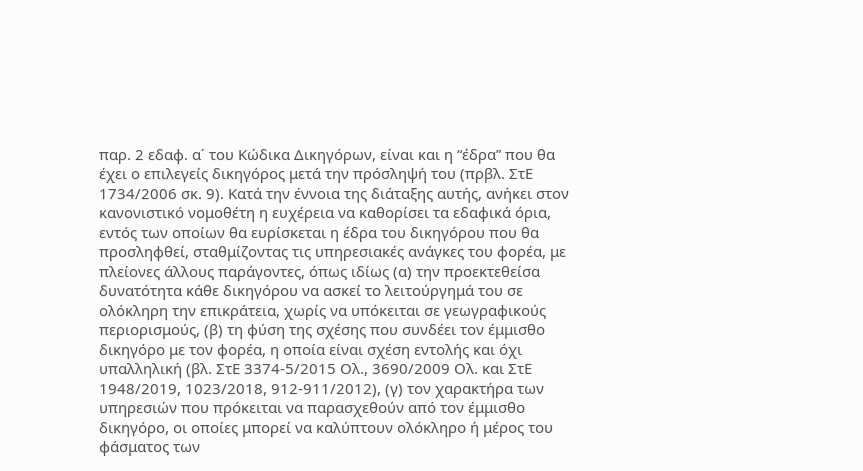παρ. 2 εδαφ. α΄ του Κώδικα Δικηγόρων, είναι και η “έδρα” που θα έχει ο επιλεγείς δικηγόρος μετά την πρόσληψή του (πρβλ. ΣτΕ 1734/2006 σκ. 9). Κατά την έννοια της διάταξης αυτής, ανήκει στον κανονιστικό νομοθέτη η ευχέρεια να καθορίσει τα εδαφικά όρια, εντός των οποίων θα ευρίσκεται η έδρα του δικηγόρου που θα προσληφθεί, σταθμίζοντας τις υπηρεσιακές ανάγκες του φορέα, με πλείονες άλλους παράγοντες, όπως ιδίως (α) την προεκτεθείσα δυνατότητα κάθε δικηγόρου να ασκεί το λειτούργημά του σε ολόκληρη την επικράτεια, χωρίς να υπόκειται σε γεωγραφικούς περιορισμούς, (β) τη φύση της σχέσης που συνδέει τον έμμισθο δικηγόρο με τον φορέα, η οποία είναι σχέση εντολής και όχι υπαλληλική (βλ. ΣτΕ 3374-5/2015 Ολ., 3690/2009 Ολ. και ΣτΕ 1948/2019, 1023/2018, 912-911/2012), (γ) τον χαρακτήρα των υπηρεσιών που πρόκειται να παρασχεθούν από τον έμμισθο δικηγόρο, οι οποίες μπορεί να καλύπτουν ολόκληρο ή μέρος του φάσματος των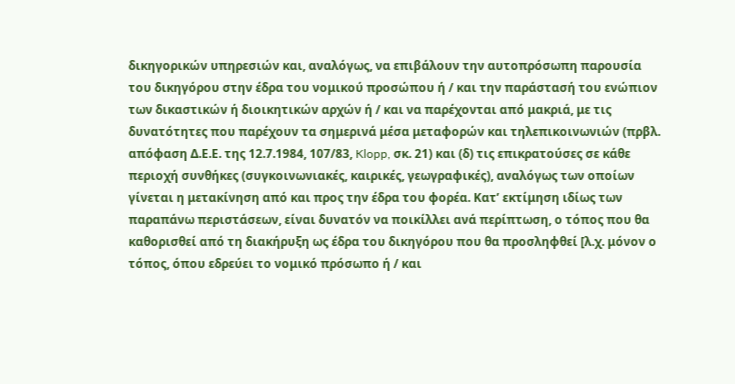δικηγορικών υπηρεσιών και, αναλόγως, να επιβάλουν την αυτοπρόσωπη παρουσία του δικηγόρου στην έδρα του νομικού προσώπου ή / και την παράστασή του ενώπιον των δικαστικών ή διοικητικών αρχών ή / και να παρέχονται από μακριά, με τις δυνατότητες που παρέχουν τα σημερινά μέσα μεταφορών και τηλεπικοινωνιών (πρβλ. απόφαση Δ.Ε.Ε. της 12.7.1984, 107/83, Klopp, σκ. 21) και (δ) τις επικρατούσες σε κάθε περιοχή συνθήκες (συγκοινωνιακές, καιρικές, γεωγραφικές), αναλόγως των οποίων γίνεται η μετακίνηση από και προς την έδρα του φορέα. Κατ’ εκτίμηση ιδίως των παραπάνω περιστάσεων, είναι δυνατόν να ποικίλλει ανά περίπτωση, ο τόπος που θα καθορισθεί από τη διακήρυξη ως έδρα του δικηγόρου που θα προσληφθεί [λ.χ. μόνον ο τόπος, όπου εδρεύει το νομικό πρόσωπο ή / και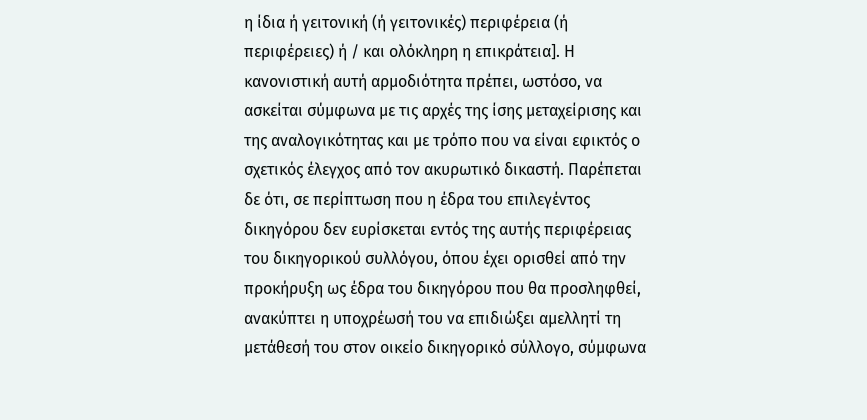η ίδια ή γειτονική (ή γειτονικές) περιφέρεια (ή περιφέρειες) ή / και ολόκληρη η επικράτεια]. Η κανονιστική αυτή αρμοδιότητα πρέπει, ωστόσο, να ασκείται σύμφωνα με τις αρχές της ίσης μεταχείρισης και της αναλογικότητας και με τρόπο που να είναι εφικτός ο σχετικός έλεγχος από τον ακυρωτικό δικαστή. Παρέπεται δε ότι, σε περίπτωση που η έδρα του επιλεγέντος δικηγόρου δεν ευρίσκεται εντός της αυτής περιφέρειας του δικηγορικού συλλόγου, όπου έχει ορισθεί από την προκήρυξη ως έδρα του δικηγόρου που θα προσληφθεί, ανακύπτει η υποχρέωσή του να επιδιώξει αμελλητί τη μετάθεσή του στον οικείο δικηγορικό σύλλογο, σύμφωνα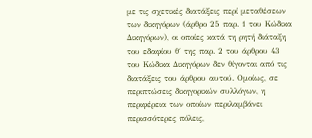με τις σχετικές διατάξεις περί μεταθέσεων των δικηγόρων (άρθρο 25 παρ. 1 του Κώδικα Δικηγόρων), οι οποίες κατά τη ρητή διάταξη του εδαφίου θ΄ της παρ. 2 του άρθρου 43 του Κώδικα Δικηγόρων δεν θίγονται από τις διατάξεις του άρθρου αυτού. Ομοίως, σε περιπτώσεις δικηγορικών συλλόγων, η περιφέρεια των οποίων περιλαμβάνει περισσότερες πόλεις,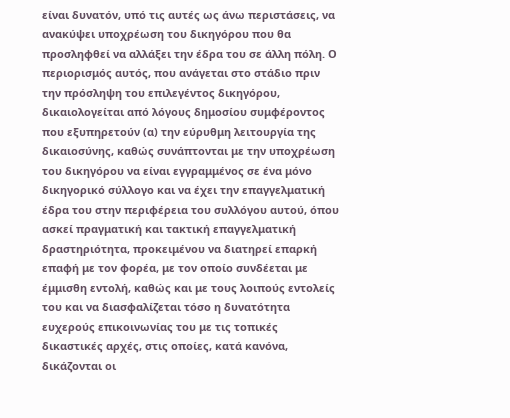είναι δυνατόν, υπό τις αυτές ως άνω περιστάσεις, να ανακύψει υποχρέωση του δικηγόρου που θα προσληφθεί να αλλάξει την έδρα του σε άλλη πόλη. Ο περιορισμός αυτός, που ανάγεται στο στάδιο πριν την πρόσληψη του επιλεγέντος δικηγόρου, δικαιολογείται από λόγους δημοσίου συμφέροντος που εξυπηρετούν (α) την εύρυθμη λειτουργία της δικαιοσύνης, καθώς συνάπτονται με την υποχρέωση του δικηγόρου να είναι εγγραμμένος σε ένα μόνο δικηγορικό σύλλογο και να έχει την επαγγελματική έδρα του στην περιφέρεια του συλλόγου αυτού, όπου ασκεί πραγματική και τακτική επαγγελματική δραστηριότητα, προκειμένου να διατηρεί επαρκή επαφή με τον φορέα, με τον οποίο συνδέεται με έμμισθη εντολή, καθώς και με τους λοιπούς εντολείς του και να διασφαλίζεται τόσο η δυνατότητα ευχερούς επικοινωνίας του με τις τοπικές δικαστικές αρχές, στις οποίες, κατά κανόνα, δικάζονται οι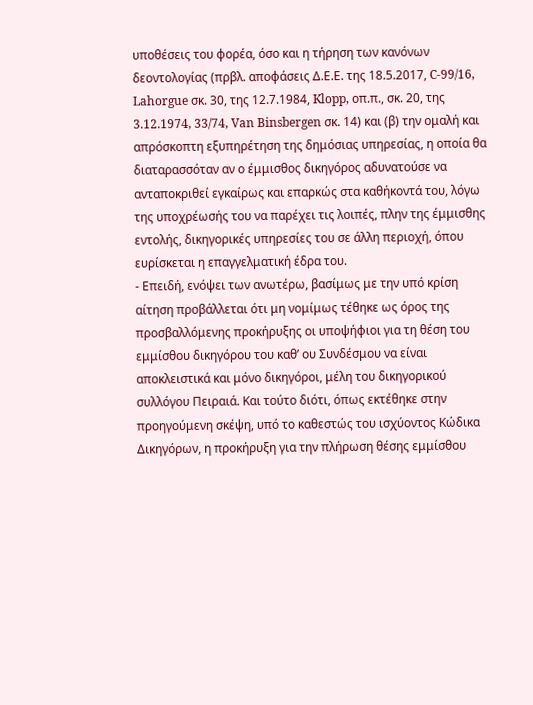υποθέσεις του φορέα, όσο και η τήρηση των κανόνων δεοντολογίας (πρβλ. αποφάσεις Δ.Ε.Ε. της 18.5.2017, C-99/16, Lahorgue σκ. 30, της 12.7.1984, Klopp, οπ.π., σκ. 20, της 3.12.1974, 33/74, Van Binsbergen σκ. 14) και (β) την ομαλή και απρόσκοπτη εξυπηρέτηση της δημόσιας υπηρεσίας, η οποία θα διαταρασσόταν αν ο έμμισθος δικηγόρος αδυνατούσε να ανταποκριθεί εγκαίρως και επαρκώς στα καθήκοντά του, λόγω της υποχρέωσής του να παρέχει τις λοιπές, πλην της έμμισθης εντολής, δικηγορικές υπηρεσίες του σε άλλη περιοχή, όπου ευρίσκεται η επαγγελματική έδρα του.
- Επειδή, ενόψει των ανωτέρω, βασίμως με την υπό κρίση αίτηση προβάλλεται ότι μη νομίμως τέθηκε ως όρος της προσβαλλόμενης προκήρυξης οι υποψήφιοι για τη θέση του εμμίσθου δικηγόρου του καθ’ ου Συνδέσμου να είναι αποκλειστικά και μόνο δικηγόροι, μέλη του δικηγορικού συλλόγου Πειραιά. Και τούτο διότι, όπως εκτέθηκε στην προηγούμενη σκέψη, υπό το καθεστώς του ισχύοντος Κώδικα Δικηγόρων, η προκήρυξη για την πλήρωση θέσης εμμίσθου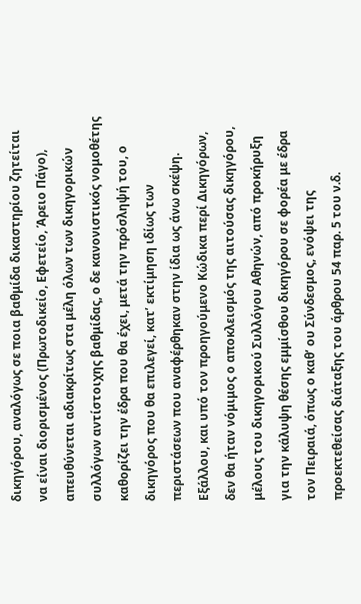δικηγόρου, αναλόγως σε ποια βαθμίδα δικαστηρίου ζητείται να είναι διορισμένος (Πρωτοδικείο, Εφετείο, Άρειο Πάγο), απευθύνεται αδιακρίτως στα μέλη όλων των δικηγορικών συλλόγων αντίστοιχης βαθμίδας, ο δε κανονιστικός νομοθέτης καθορίζει την έδρα που θα έχει, μετά την πρόσληψή του, ο δικηγόρος που θα επιλεγεί, κατ’ εκτίμηση ιδίως των περιστάσεων που αναφέρθηκαν στην ίδια ως άνω σκέψη. Εξάλλου, και υπό τον προηγούμενο Κώδικα περί Δικηγόρων, δεν θα ήταν νόμιμος ο αποκλεισμός της αιτούσας δικηγόρου, μέλους του δικηγορικού Συλλόγου Αθηνών, από προκήρυξη για την κάλυψη θέσης εμμίσθου δικηγόρου σε φορέα με έδρα τον Πειραιά, όπως ο καθ’ ου Σύνδεσμος, ενόψει της προεκτεθείσας διάταξης του άρθρου 54 παρ. 5 του ν.δ.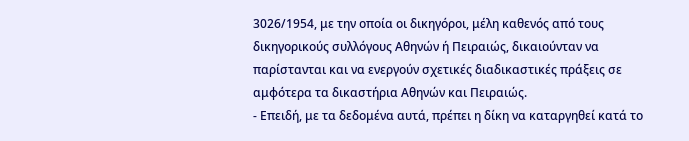3026/1954, με την οποία οι δικηγόροι, μέλη καθενός από τους δικηγορικούς συλλόγους Αθηνών ή Πειραιώς, δικαιούνταν να παρίστανται και να ενεργούν σχετικές διαδικαστικές πράξεις σε αμφότερα τα δικαστήρια Αθηνών και Πειραιώς.
- Επειδή, με τα δεδομένα αυτά, πρέπει η δίκη να καταργηθεί κατά το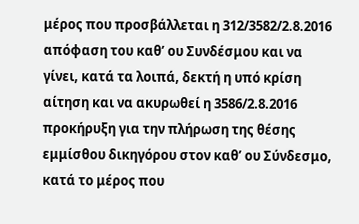μέρος που προσβάλλεται η 312/3582/2.8.2016 απόφαση του καθ’ ου Συνδέσμου και να γίνει, κατά τα λοιπά, δεκτή η υπό κρίση αίτηση και να ακυρωθεί η 3586/2.8.2016 προκήρυξη για την πλήρωση της θέσης εμμίσθου δικηγόρου στον καθ’ ου Σύνδεσμο, κατά το μέρος που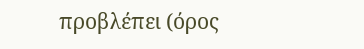προβλέπει (όρος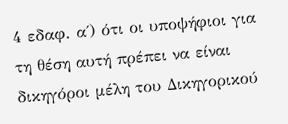4 εδαφ. α΄) ότι οι υποψήφιοι για τη θέση αυτή πρέπει να είναι δικηγόροι μέλη του Δικηγορικού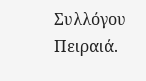Συλλόγου Πειραιά.